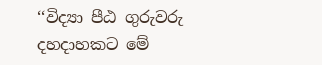‘‘විද්‍යා පීඨ ගුරුවරු දහදාහකට මේ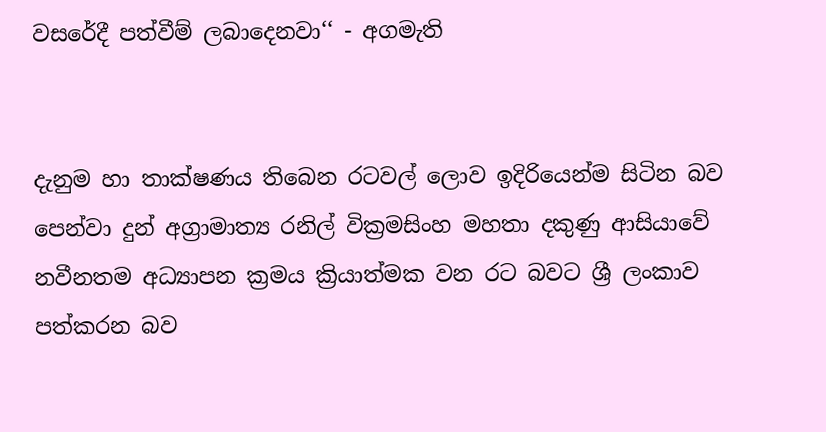වසරේදී පත්වීම් ලබාදෙනවා‘‘ - අගමැති


දැනුම හා තාක්ෂණය තිබෙන රටවල් ලොව ඉදිරියෙන්ම සිටින බව පෙන්වා දුන් අග්‍රාමාත්‍ය රනිල් වික්‍රමසිංහ මහතා දකුණු ආසියාවේ නවීනතම අධ්‍යාපන ක්‍රමය ක්‍රියාත්මක වන රට බවට ශ්‍රී ලංකාව පත්කරන බව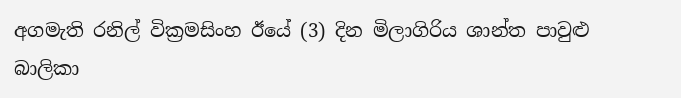අගමැති රනිල් වික්‍රමසිංහ ඊයේ (3) දින මිලාගිරිය ශාන්ත පාවුළු බාලිකා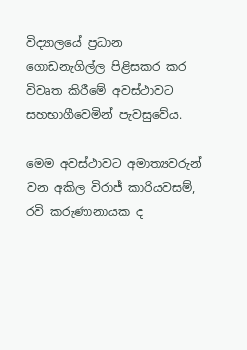විද්‍යාලයේ ප්‍රධාන ගොඩනැගිල්ල පිළිසකර කර විවෘත කිරීමේ අවස්ථාවට සහභාගීවෙමින් පැවසුවේය.

මෙම අවස්ථාවට අමාත්‍යවරුන් වන අකිල විරාජ් කාරියවසම්, රවි කරුණානායක ද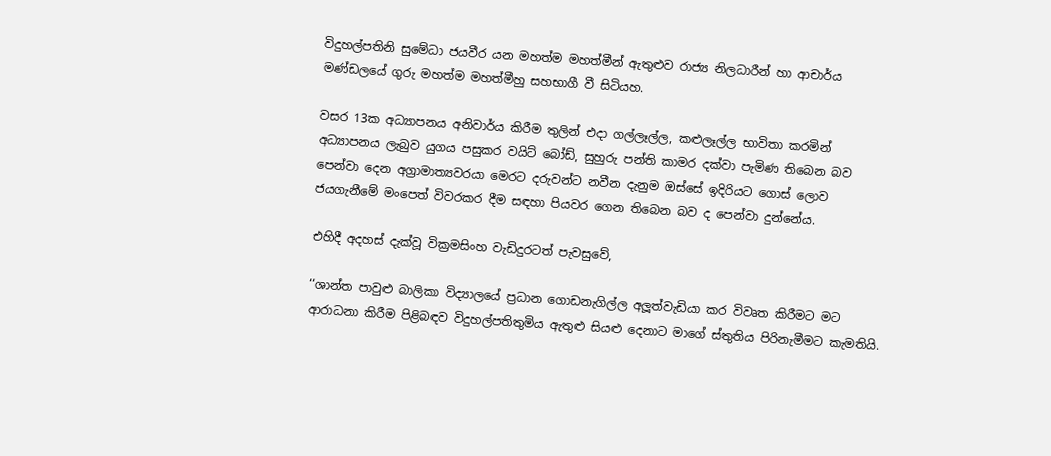විදුහල්පතිනි සුමේධා ජයවීර යන මහත්ම මහත්මීන් ඇතුළුව රාජ්‍ය නිලධාරීන් හා ආචාර්ය මණ්ඩලයේ ගුරු මහත්ම මහත්මීහු සහභාගී වී සිටියහ.

වසර 13ක අධ්‍යාපනය අනිවාර්ය කිරීම තුලින් එදා ගල්ලෑල්ල, කළුලෑල්ල භාවිතා කරමින් අධ්‍යාපනය ලැබුව යුගය පසුකර වයිට් බෝඩ්, සුහුරු පන්ති කාමර දක්වා පැමිණ තිබෙන බව පෙන්වා දෙන අග්‍රාමාත්‍යවරයා මෙරට දරුවන්ට නවීන දැනුම ඔස්සේ ඉදිරියට ගොස් ලොව ජයගැනීමේ මංපෙත් විවරකර දීම සඳහා පියවර ගෙන තිබෙන බව ද පෙන්වා දුන්නේය.

එහිදී අදහස් දැක්වූ වික්‍රමසිංහ වැඩිදුරටත් පැවසුවේ,

‘‘ශාන්ත පාවුළු බාලිකා විද්‍යාලයේ ප්‍රධාන ගොඩනැගිල්ල අලූත්වැඩියා කර විවෘත කිරීමට මට ආරාධනා කිරීම පිළිබඳව විදුහල්පතිතුමිය ඇතුළු සියළු දෙනාට මාගේ ස්තුතිය පිරිනැමීමට කැමතියි.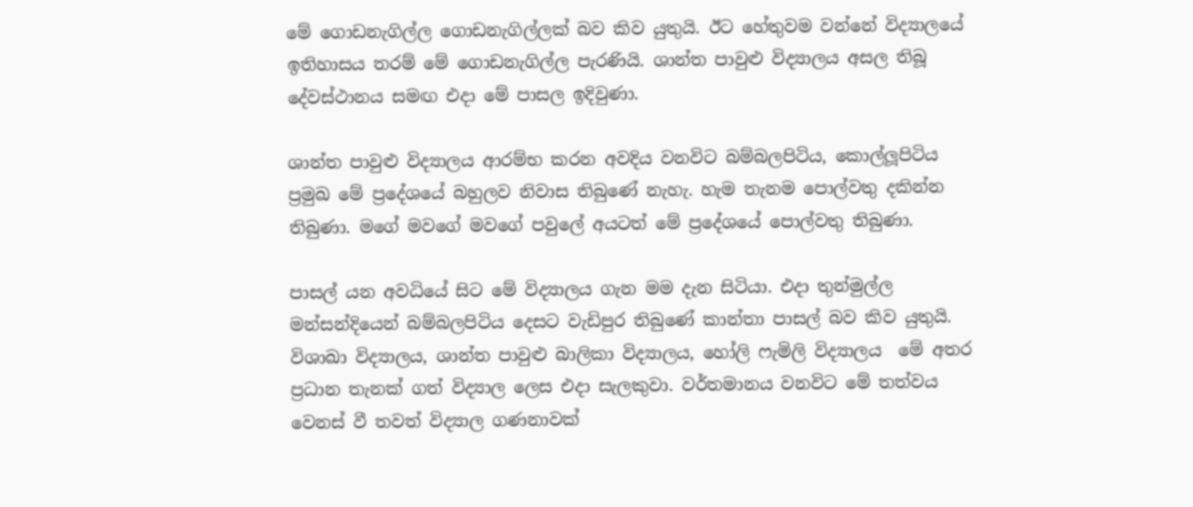මේ ගොඩනැගිල්ල ගොඩනැගිල්ලක් බව කිව යුතුයි. ඊට හේතුවම වන්නේ විද්‍යාලයේ ඉතිහාසය තරම් මේ ගොඩනැගිල්ල පැරණියි. ශාන්ත පාවුළු විද්‍යාලය අසල තිබූ දේවස්ථානය සමඟ එදා මේ පාසල ඉදිවුණා.

ශාන්ත පාවුළු විද්‍යාලය ආරම්භ කරන අවදිය වනවිට බම්බලපිටිය, කොල්ලූපිටිය ප්‍රමුඛ මේ ප්‍රදේශයේ බහුලව නිවාස තිබුණේ නැහැ. හැම තැනම පොල්වතු දකින්න තිබුණා. මගේ මවගේ මවගේ පවුලේ අයටත් මේ ප්‍රදේශයේ පොල්වතු තිබුණා.

පාසල් යන අවධියේ සිට මේ විද්‍යාලය ගැන මම දැන සිටියා. එදා තුන්මුල්ල මන්සන්දියෙන් බම්බලපිටිය දෙසට වැඩිපුර තිබුණේ කාන්තා පාසල් බව කිව යුතුයි. විශාඛා විද්‍යාලය, ශාන්ත පාවුළු බාලිකා විද්‍යාලය, හෝලි ෆැමිලි විද්‍යාලය  මේ අතර ප්‍රධාන තැනක් ගත් විද්‍යාල ලෙස එදා සැලකුවා. වර්තමානය වනවිට මේ තත්වය වෙනස් වී තවත් විද්‍යාල ගණනාවක්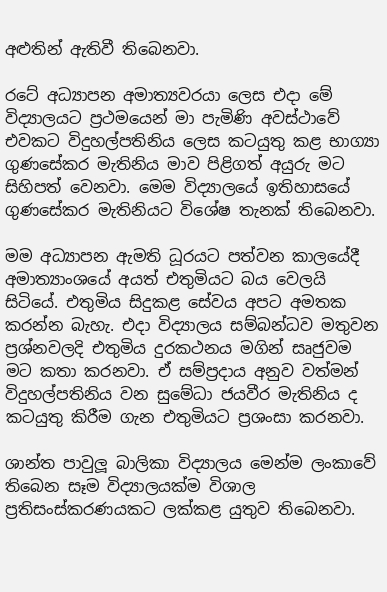අළුතින් ඇතිවී තිබෙනවා.

රටේ අධ්‍යාපන අමාත්‍යවරයා ලෙස එදා මේ විද්‍යාලයට ප්‍රථමයෙන් මා පැමිණි අවස්ථාවේ එවකට විදුහල්පතිනිය ලෙස කටයුතු කළ භාග්‍යා ගුණසේකර මැතිනිය මාව පිළිගත් අයුරු මට සිහිපත් වෙනවා. මෙම විද්‍යාලයේ ඉතිහාසයේ ගුණසේකර මැතිනියට විශේෂ තැනක් තිබෙනවා.

මම අධ්‍යාපන ඇමති ධූරයට පත්වන කාලයේදී අමාත්‍යාංශයේ අයත් එතුමියට බය වෙලයි සිටියේ. එතුමිය සිදුකළ සේවය අපට අමතක කරන්න බැහැ. එදා විද්‍යාලය සම්බන්ධව මතුවන ප්‍රශ්නවලදි එතුමිය දුරකථනය මගින් සෘජුවම මට කතා කරනවා. ඒ සම්ප්‍රදාය අනුව වත්මන් විදුහල්පතිනිය වන සුමේධා ජයවීර මැතිනිය ද කටයුතු කිරීම ගැන එතුමියට ප්‍රශංසා කරනවා.

ශාන්ත පාවුලූ බාලිකා විද්‍යාලය මෙන්ම ලංකාවේ තිබෙන සෑම විද්‍යාලයක්ම විශාල ප්‍රතිසංස්කරණයකට ලක්කළ යුතුව තිබෙනවා.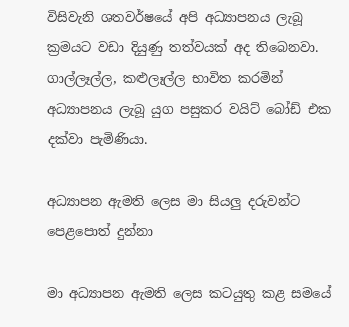විසිවැනි ශතවර්ෂයේ අපි අධ්‍යාපනය ලැබූ ක්‍රමයට වඩා දියුණු තත්වයක් අද තිබෙනවා. ගාල්ලෑල්ල, කළුලෑල්ල භාවිත කරමින් අධ්‍යාපනය ලැබූ යුග පසුකර වයිට් බෝඩ් එක දක්වා පැමිණියා.

අධ්‍යාපන ඇමති ලෙස මා සියලු දරුවන්ට පෙළපොත් දුන්නා

මා අධ්‍යාපන ඇමති ලෙස කටයුතු කළ සමයේ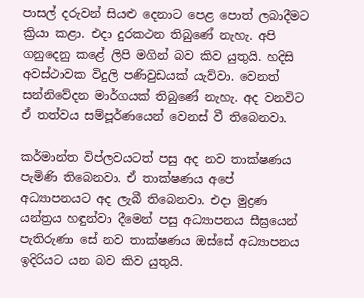පාසල් දරුවන් සියළු දෙනාට පෙළ පොත් ලබාදීමට ක්‍රියා කළා. එදා දුරකථන තිබුණේ නැහැ. අපි ගනුදෙනු කළේ ලිපි මගින් බව කිව යුතුයි. හදිසි අවස්ථාවක විදුලි පණිවුඩයක් යැව්වා. වෙනත් සන්නිවේදන මාර්ගයක් තිබුණේ නැහැ. අද වනවිට ඒ තත්වය සම්පූර්ණයෙන් වෙනස් වී තිබෙනවා.

කර්මාන්ත විප්ලවයටත් පසු අද නව තාක්ෂණය පැමිණි තිබෙනවා. ඒ තාක්ෂණය අපේ අධ්‍යාපනයට අද ලැබී තිබෙනවා. එදා මුද්‍රණ යන්ත්‍රය හඳුන්වා දීමෙන් පසු අධ්‍යාපනය සීඝ්‍රයෙන් පැතිරුණා සේ නව තාක්ෂණය ඔස්සේ අධ්‍යාපනය ඉදිරියට යන බව කිව යුතුයි.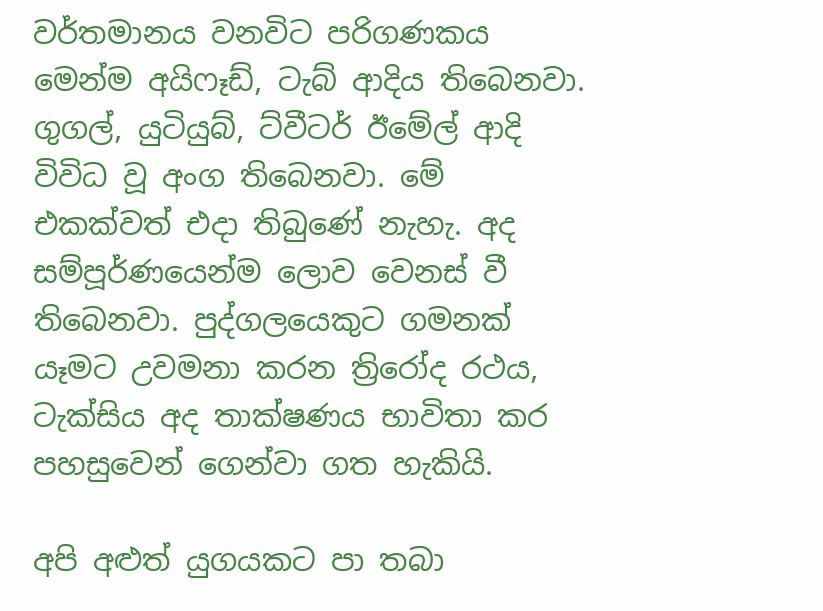වර්තමානය වනවිට පරිගණකය මෙන්ම අයිෆෑඩ්, ටැබ් ආදිය තිබෙනවා. ගුගල්, යුටියුබ්, ට්වීටර් ඊමේල් ආදි විවිධ වූ අංග තිබෙනවා. මේ එකක්වත් එදා තිබුණේ නැහැ. අද සම්පූර්ණයෙන්ම ලොව වෙනස් වී තිබෙනවා. පුද්ගලයෙකුට ගමනක් යෑමට උවමනා කරන ත්‍රිරෝද රථය, ටැක්සිය අද තාක්ෂණය භාවිතා කර පහසුවෙන් ගෙන්වා ගත හැකියි.

අපි අළුත් යුගයකට පා තබා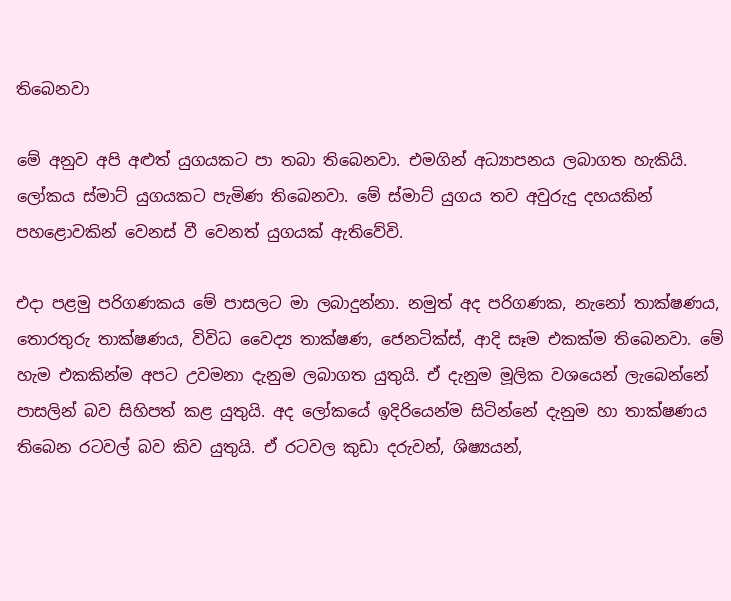තිබෙනවා

මේ අනුව අපි අළුත් යුගයකට පා තබා තිබෙනවා. එමගින් අධ්‍යාපනය ලබාගත හැකියි. ලෝකය ස්මාට් යුගයකට පැමිණ තිබෙනවා. මේ ස්මාට් යුගය තව අවුරුදු දහයකින් පහළොවකින් වෙනස් වී වෙනත් යුගයක් ඇතිවේවි.

එදා පළමු පරිගණකය මේ පාසලට මා ලබාදුන්නා. නමුත් අද පරිගණක, නැනෝ තාක්ෂණය, තොරතුරු තාක්ෂණය, විවිධ වෛද්‍ය තාක්ෂණ, ජෙනටික්ස්, ආදි සෑම එකක්ම තිබෙනවා. මේ හැම එකකින්ම අපට උවමනා දැනුම ලබාගත යුතුයි. ඒ දැනුම මූලික වශයෙන් ලැබෙන්නේ පාසලින් බව සිහිපත් කළ යුතුයි. අද ලෝකයේ ඉදිරියෙන්ම සිටින්නේ දැනුම හා තාක්ෂණය තිබෙන රටවල් බව කිව යුතුයි. ඒ රටවල කුඩා දරුවන්, ශිෂ්‍යයන්,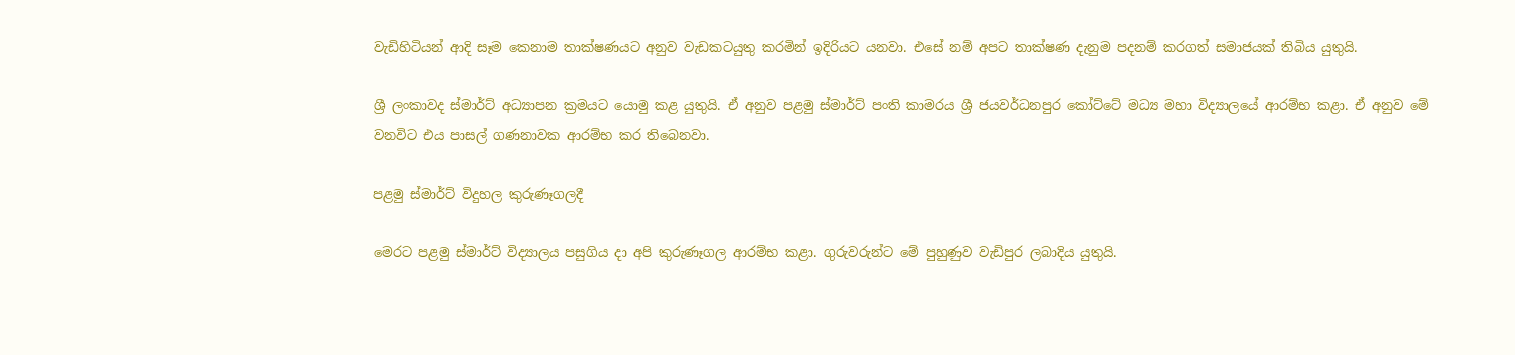වැඩිහිටියන් ආදි සෑම කෙනාම තාක්ෂණයට අනුව වැඩකටයුතු කරමින් ඉදිරියට යනවා. එසේ නම් අපට තාක්ෂණ දැනුම පදනම් කරගත් සමාජයක් තිබිය යුතුයි.

ශ්‍රී ලංකාවද ස්මාර්ට් අධ්‍යාපන ක්‍රමයට යොමු කළ යුතුයි. ඒ අනුව පළමු ස්මාර්ට් පංති කාමරය ශ්‍රී ජයවර්ධනපුර කෝට්ටේ මධ්‍ය මහා විද්‍යාලයේ ආරම්භ කළා. ඒ අනුව මේ වනවිට එය පාසල් ගණනාවක ආරම්භ කර තිබෙනවා.

පළමු ස්මාර්ට් විදුහල කුරුණෑගලදී

මෙරට පළමු ස්මාර්ට් විද්‍යාලය පසුගිය දා අපි කුරුණෑගල ආරම්භ කළා. ගුරුවරුන්ට මේ පුහුණුව වැඩිපුර ලබාදිය යුතුයි.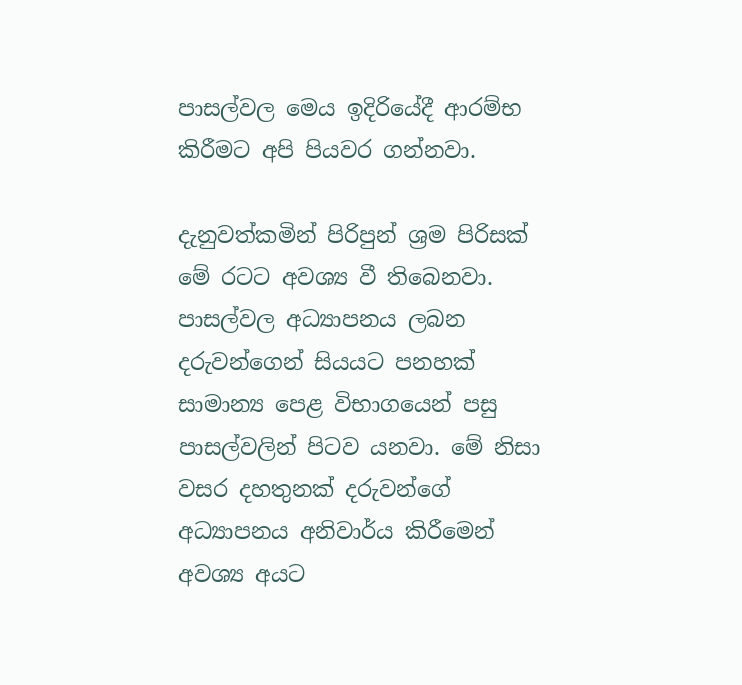පාසල්වල මෙය ඉදිරියේදී ආරම්භ කිරීමට අපි පියවර ගන්නවා.

දැනුවත්කමින් පිරිපුන් ශ්‍රම පිරිසක් මේ රටට අවශ්‍ය වී තිබෙනවා. පාසල්වල අධ්‍යාපනය ලබන දරුවන්ගෙන් සියයට පනහක් සාමාන්‍ය පෙළ විභාගයෙන් පසු පාසල්වලින් පිටව යනවා. මේ නිසා වසර දහතුනක් දරුවන්ගේ අධ්‍යාපනය අනිවාර්ය කිරීමෙන් අවශ්‍ය අයට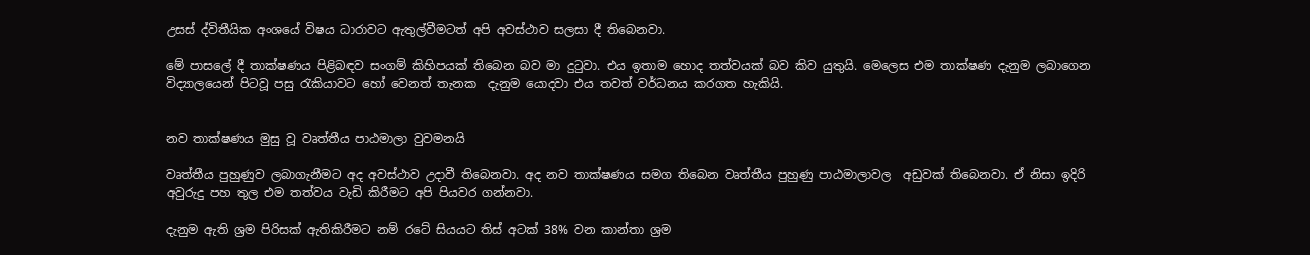උසස් ද්විතීයික අංශයේ විෂය ධාරාවට ඇතුල්වීමටත් අපි අවස්ථාව සලසා දී තිබෙනවා.

මේ පාසලේ දී තාක්ෂණය පිළිබඳව සංගම් කිහිපයක් තිබෙන බව මා දුටුවා. එය ඉතාම හොද තත්වයක් බව කිව යුතුයි. මෙලෙස එම තාක්ෂණ දැනුම ලබාගෙන විද්‍යාලයෙන් පිටවූ පසු රැකියාවට හෝ වෙනත් තැනක  දැනුම යොදවා එය තවත් වර්ධනය කරගත හැකියි.


නව තාක්ෂණය මුසු වූ වෘත්තීය පාඨමාලා වුවමනයි

වෘත්තීය පුහුණුව ලබාගැනීමට අද අවස්ථාව උදාවී තිබෙනවා. අද නව තාක්ෂණය සමග තිබෙන වෘත්තීය පුහුණු පාඨමාලාවල  අඩුවක් තිබෙනවා. ඒ නිසා ඉදිරි අවුරුදු පහ තුල එම තත්වය වැඩි කිරීමට අපි පියවර ගන්නවා.

දැනුම ඇති ශ්‍රම පිරිසක් ඇතිකිරීමට නම් රටේ සියයට තිස් අටක් 38% වන කාන්තා ශ්‍රම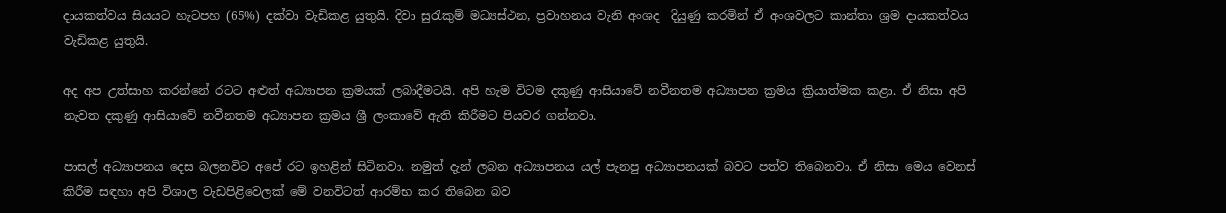දායකත්වය සියයට හැටපහ (65%) දක්වා වැඩිකළ යුතුයි. දිවා සුරැකුම් මධ්‍යස්ථන, ප්‍රවාහනය වැනි අංශද  දියුණු කරමින් ඒ අංශවලට කාන්තා ශ්‍රම දායකත්වය වැඩිකළ යුතුයි.

අද අප උත්සාහ කරන්නේ රටට අළුත් අධ්‍යාපන ක්‍රමයක් ලබාදීමටයි. අපි හැම විටම දකුණු ආසියාවේ නවීනතම අධ්‍යාපන ක්‍රමය ක්‍රියාත්මක කළා. ඒ නිසා අපි නැවත දකුණු ආසියාවේ නවීනතම අධ්‍යාපන ක්‍රමය ශ්‍රී ලංකාවේ ඇති කිරීමට පියවර ගන්නවා.

පාසල් අධ්‍යාපනය දෙස බලනවිට අපේ රට ඉහළින් සිටිනවා. නමුත් දැන් ලබන අධ්‍යාපනය යල් පැනපු අධ්‍යාපනයක් බවට පත්ව තිබෙනවා. ඒ නිසා මෙය වෙනස් කිරීම සඳහා අපි විශාල වැඩපිළිවෙලක් මේ වනවිටත් ආරම්භ කර තිබෙන බව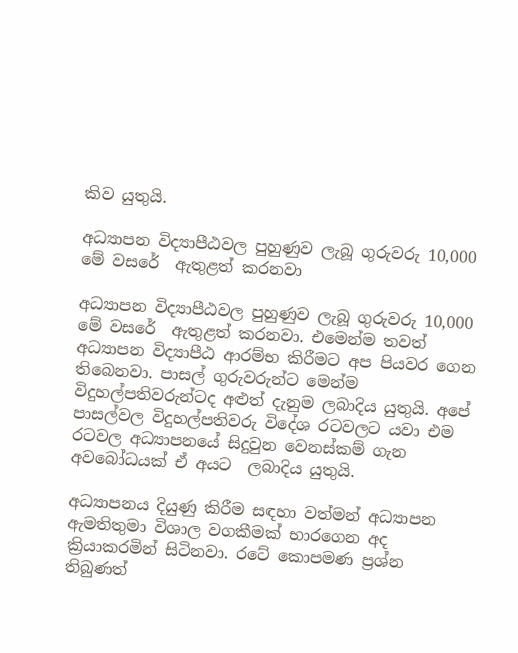කිව යුතුයි.

අධ්‍යාපන විද්‍යාපීඨවල පුහුණුව ලැබූ ගුරුවරු 10,000 මේ වසරේ  ඇතුළත් කරනවා

අධ්‍යාපන විද්‍යාපීඨවල පුහුණුව ලැබූ ගුරුවරු 10,000 මේ වසරේ  ඇතුළත් කරනවා. එමෙන්ම තවත් අධ්‍යාපන විද්‍යාපීඨ ආරම්භ කිරීමට අප පියවර ගෙන තිබෙනවා. පාසල් ගුරුවරුන්ට මෙන්ම විදුහල්පතිවරුන්ටද අළුත් දැනුම ලබාදිය යුතුයි. අපේ පාසල්වල විදුහල්පතිවරු විදේශ රටවලට යවා එම රටවල අධ්‍යාපනයේ සිදුවුන වෙනස්කම් ගැන අවබෝධයක් ඒ අයට  ලබාදිය යුතුයි.

අධ්‍යාපනය දියුණු කිරීම සඳහා වත්මන් අධ්‍යාපන ඇමතිතුමා විශාල වගකීමක් භාරගෙන අද ක්‍රියාකරමින් සිටිනවා. රටේ කොපමණ ප්‍රශ්න තිබුණත්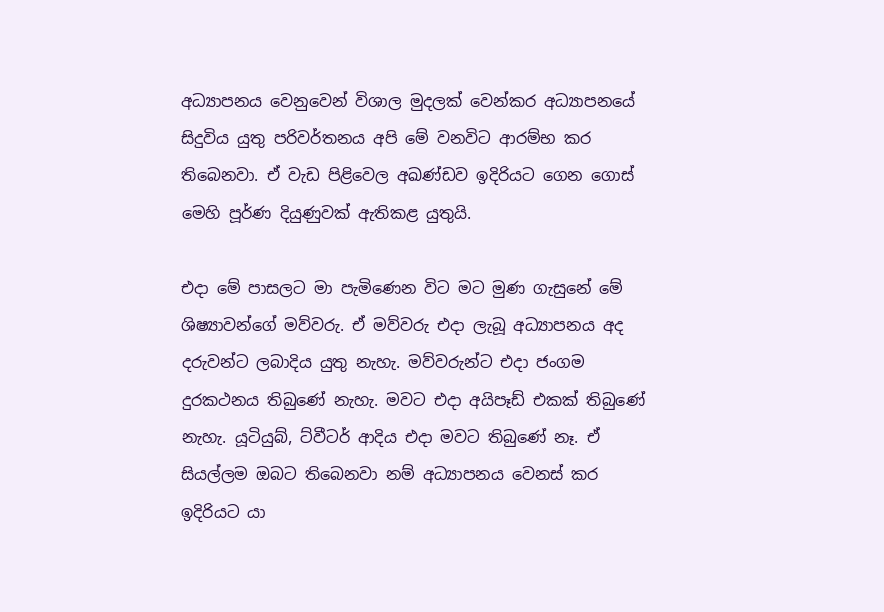අධ්‍යාපනය වෙනුවෙන් විශාල මුදලක් වෙන්කර අධ්‍යාපනයේ සිදුවිය යුතු පරිවර්තනය අපි මේ වනවිට ආරම්භ කර තිබෙනවා. ඒ වැඩ පිළිවෙල අඛණ්ඩව ඉදිරියට ගෙන ගොස් මෙහි පූර්ණ දියුණුවක් ඇතිකළ යුතුයි.

එදා මේ පාසලට මා පැමිණෙන විට මට මුණ ගැසුනේ මේ ශිෂ්‍යාවන්ගේ මව්වරු. ඒ මව්වරු එදා ලැබූ අධ්‍යාපනය අද දරුවන්ට ලබාදිය යුතු නැහැ. මව්වරුන්ට එදා ජංගම දුරකථනය තිබුණේ නැහැ. මවට එදා අයිපෑඩ් එකක් තිබුණේ නැහැ. යූටියුබ්, ට්වීටර් ආදිය එදා මවට තිබුණේ නෑ. ඒ සියල්ලම ඔබට තිබෙනවා නම් අධ්‍යාපනය වෙනස් කර ඉදිරියට යා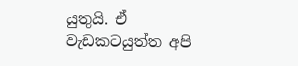යුතුයි. ඒ වැඩකටයුත්ත අපි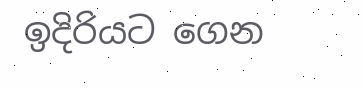ඉදිරියට ගෙන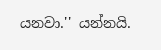යනවා.'' යන්නයි.